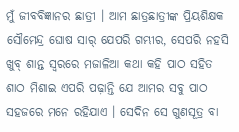ମୁଁ ଜୀବବିଜ୍ଞାନର ଛାତ୍ରୀ । ଆମ ଛାତ୍ରଛାତ୍ରୀଙ୍କ ପ୍ରିୟଶିକ୍ଷକ ସୌମେନ୍ଦ୍ର ଘୋଷ ସାର୍‌ ଯେପରି ଗମ୍ଭୀର, ସେପରି ନହସି ଖୁବ୍‌ ଶାନ୍ତ ସ୍ୱରରେ ମଜାଳିଆ କଥା କହି ପାଠ ସହିତ ଶାଠ ମିଶାଇ ଏପରି ପଢ଼ାନ୍ତି ଯେ ଆମର ସବୁ ପାଠ ସହଜରେ ମନେ ରହିଯାଏ । ସେଦିନ ସେ ଗୁଣସୂତ୍ର ବା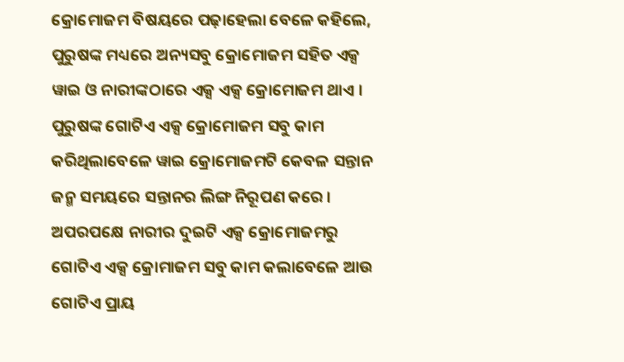କ୍ରୋମୋଜମ ବିଷୟରେ ପଢ଼ାହେଲା ବେଳେ କହିଲେ, ପୁରୁଷଙ୍କ ମଧ୍ୟରେ ଅନ୍ୟସବୁ କ୍ରୋମୋଜମ ସହିତ ଏକ୍ସ ୱାଇ ଓ ନାରୀଙ୍କଠାରେ ଏକ୍ସ ଏକ୍ସ କ୍ରୋମୋଜମ ଥାଏ । ପୁରୁଷଙ୍କ ଗୋଟିଏ ଏକ୍ସ କ୍ରୋମୋଜମ ସବୁ କାମ କରିଥିଲାବେଳେ ୱାଇ କ୍ରୋମୋଜମଟି କେବଳ ସନ୍ତାନ ଜନ୍ମ ସମୟରେ ସନ୍ତାନର ଲିଙ୍ଗ ନିରୂପଣ କରେ । ଅପରପକ୍ଷେ ନାରୀର ଦୁଇଟି ଏକ୍ସ କ୍ରୋମୋଜମରୁ ଗୋଟିଏ ଏକ୍ସ କ୍ରୋମାଜମ ସବୁ କାମ କଲାବେଳେ ଆଉ ଗୋଟିଏ ପ୍ରାୟ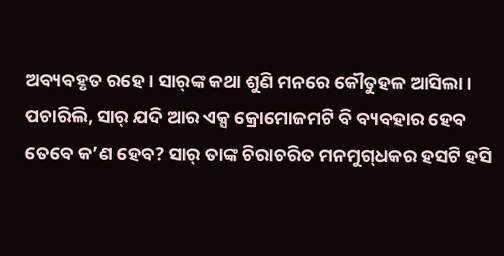ଅବ୍ୟବହୃତ ରହେ । ସାର୍‌ଙ୍କ କଥା ଶୁଣି ମନରେ କୌତୁହଳ ଆସିଲା । ପଚାରିଲି, ସାର୍‌ ଯଦି ଆର ଏକ୍ସ କ୍ରୋମୋଜମଟି ବି ବ୍ୟବହାର ହେବ ତେବେ କ’ଣ ହେବ? ସାର୍‌ ତାଙ୍କ ଚିରାଚରିତ ମନମୁଗ୍‌ଧକର ହସଟି ହସି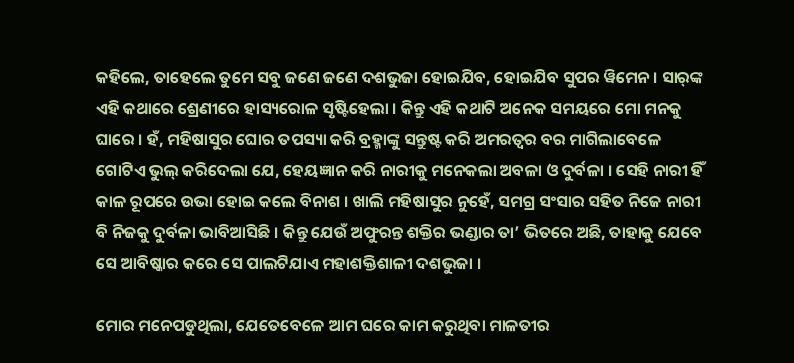କହିଲେ, ତାହେଲେ ତୁମେ ସବୁ ଜଣେ ଜଣେ ଦଶଭୁଜା ହୋଇଯିବ, ହୋଇଯିବ ସୁପର ୱିମେନ । ସାର୍‌ଙ୍କ ଏହି କଥାରେ ଶ୍ରେଣୀରେ ହାସ୍ୟରୋଳ ସୃଷ୍ଟିହେଲା । କିନ୍ତୁ ଏହି କଥାଟି ଅନେକ ସମୟରେ ମୋ ମନକୁ ଘାରେ । ହଁ, ମହିଷାସୁର ଘୋର ତପସ୍ୟା କରି ବ୍ରହ୍ମାଙ୍କୁ ସନ୍ତୁଷ୍ଟ କରି ଅମରତ୍ୱର ବର ମାଗିଲାବେଳେ ଗୋଟିଏ ଭୁଲ୍‌ କରିଦେଲା ଯେ, ହେୟଜ୍ଞାନ କରି ନାରୀକୁ ମନେକଲା ଅବଳା ଓ ଦୁର୍ବଳା । ସେହି ନାରୀ ହିଁ କାଳ ରୂପରେ ଉଭା ହୋଇ କଲେ ବିନାଶ । ଖାଲି ମହିଷାସୁର ନୁହେଁ, ସମଗ୍ର ସଂସାର ସହିତ ନିଜେ ନାରୀ ବି ନିଜକୁ ଦୁର୍ବଳା ଭାବିଆସିଛି । କିନ୍ତୁ ଯେଉଁ ଅଫୁରନ୍ତ ଶକ୍ତିର ଭଣ୍ଡାର ତା’ ଭିତରେ ଅଛି, ତାହାକୁ ଯେବେ ସେ ଆବିଷ୍କାର କରେ ସେ ପାଲଟିଯାଏ ମହାଶକ୍ତିଶାଳୀ ଦଶଭୁଜା ।

ମୋର ମନେପଡୁଥିଲା, ଯେତେବେଳେ ଆମ ଘରେ କାମ କରୁଥିବା ମାଳତୀର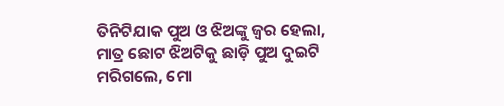ତିନିଟିଯାକ ପୁଅ ଓ ଝିଅଙ୍କୁ ଜ୍ୱର ହେଲା, ମାତ୍ର ଛୋଟ ଝିଅଟିକୁ ଛାଡ଼ି ପୁଅ ଦୁଇଟି ମରିଗଲେ, ମୋ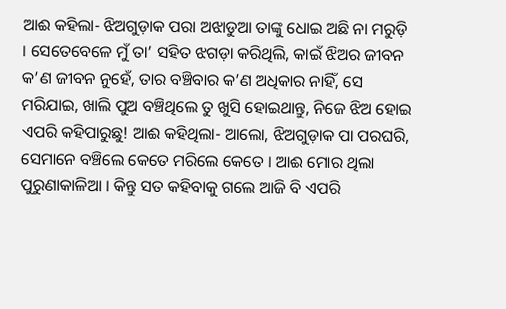ଆଈ କହିଲା- ଝିଅଗୁଡ଼ାକ ପରା ଅଝାଡୁଆ ତାଙ୍କୁ ଧୋଇ ଅଛି ନା ମରୁଡ଼ି । ସେତେବେଳେ ମୁଁ ତା’ ସହିତ ଝଗଡ଼ା କରିଥିଲି, କାଇଁ ଝିଅର ଜୀବନ କ’ଣ ଜୀବନ ନୁହେଁ, ତାର ବଞ୍ଚିବାର କ’ଣ ଅଧିକାର ନାହିଁ, ସେ ମରିଯାଇ, ଖାଲି ପୁଅ ବଞ୍ଚିଥିଲେ ତୁ ଖୁସି ହୋଇଥାନ୍ତୁ, ନିଜେ ଝିଅ ହୋଇ ଏପରି କହିପାରୁଛୁ! ଆଈ କହିଥିଲା- ଆଲୋ, ଝିଅଗୁଡ଼ାକ ପା ପରଘରି, ସେମାନେ ବଞ୍ଚିଲେ କେତେ ମରିଲେ କେତେ । ଆଈ ମୋର ଥିଲା ପୁରୁଣାକାଳିଆ । କିନ୍ତୁ ସତ କହିବାକୁ ଗଲେ ଆଜି ବି ଏପରି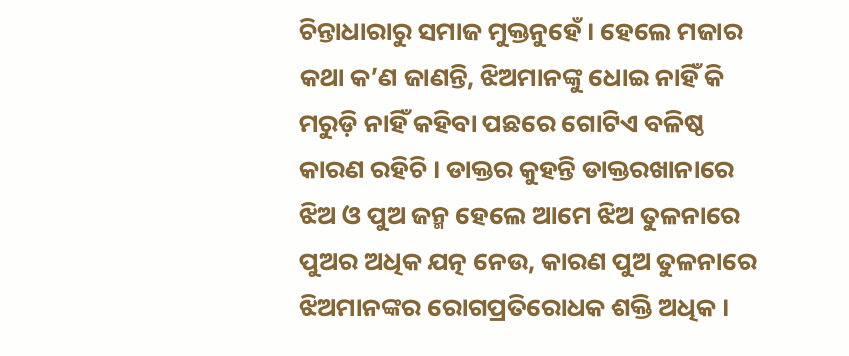ଚିନ୍ତାଧାରାରୁ ସମାଜ ମୁକ୍ତନୁହେଁ । ହେଲେ ମଜାର କଥା କ’ଣ ଜାଣନ୍ତି, ଝିଅମାନଙ୍କୁ ଧୋଇ ନାହିଁ କି ମରୁଡ଼ି ନାହିଁ କହିବା ପଛରେ ଗୋଟିଏ ବଳିଷ୍ଠ କାରଣ ରହିଚି । ଡାକ୍ତର କୁହନ୍ତି ଡାକ୍ତରଖାନାରେ ଝିଅ ଓ ପୁଅ ଜନ୍ମ ହେଲେ ଆମେ ଝିଅ ତୁଳନାରେ ପୁଅର ଅଧିକ ଯତ୍ନ ନେଉ, କାରଣ ପୁଅ ତୁଳନାରେ ଝିଅମାନଙ୍କର ରୋଗପ୍ରତିରୋଧକ ଶକ୍ତି ଅଧିକ ।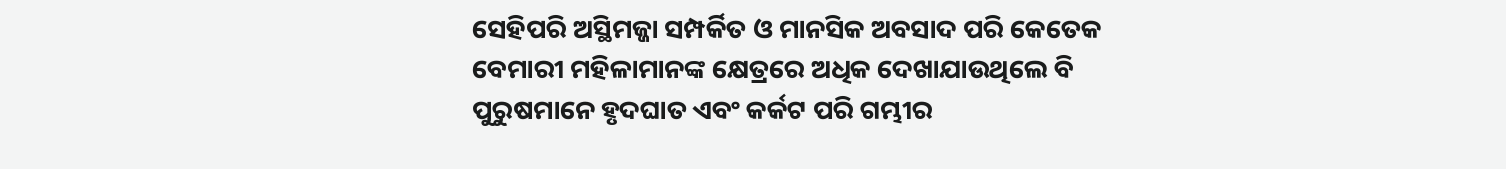ସେହିପରି ଅସ୍ଥିମଜ୍ଜା ସମ୍ପର୍କିତ ଓ ମାନସିକ ଅବସାଦ ପରି କେତେକ ବେମାରୀ ମହିଳାମାନଙ୍କ କ୍ଷେତ୍ରରେ ଅଧିକ ଦେଖାଯାଉଥିଲେ ବି ପୁରୁଷମାନେ ହୃଦଘାତ ଏବଂ କର୍କଟ ପରି ଗମ୍ଭୀର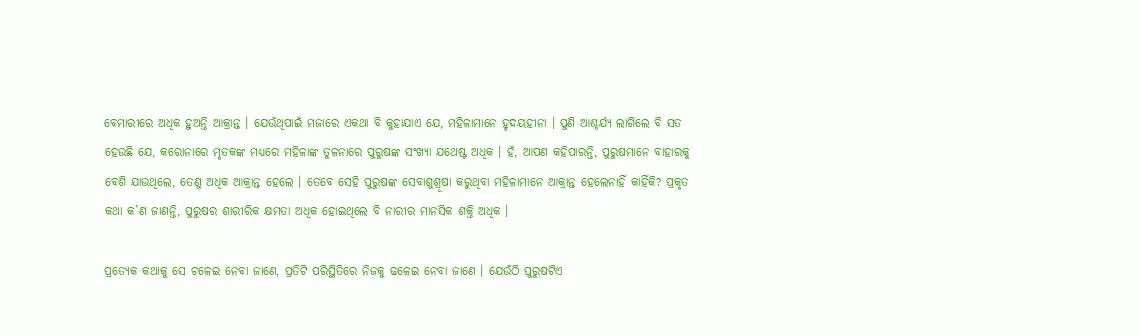ବେମାରୀରେ ଅଧିକ ହୁଅନ୍ତି ଆକ୍ରାନ୍ତ । ଯେଉଁଥିପାଇଁ ମଜାରେ ଏକଥା ବି କୁହାଯାଏ ଯେ, ମହିଳାମାନେ ହୃଦୟହୀନା । ପୁଣି ଆଶ୍ଚର୍ଯ୍ୟ ଲାଗିଲେ ବି ସତ ହେଉଛି ଯେ, କରୋନାରେ ମୃତକଙ୍କ ମଧ୍ୟରେ ମହିଳାଙ୍କ ତୁଳନାରେ ପୁରୁଷଙ୍କ ସଂଖ୍ୟା ଯଥେଷ୍ଟ ଅଧିକ । ହଁ, ଆପଣ କହିପାରନ୍ତି, ପୁରୁଷମାନେ ବାହାରକୁ ବେଶି ଯାଉଥିଲେ, ତେଣୁ ଅଧିକ ଆକ୍ରାନ୍ତ ହେଲେ । ତେବେ ସେହି ପୁରୁଷଙ୍କ ସେବାଶୁଶ୍ରୂଷା କରୁଥିବା ମହିଳାମାନେ ଆକ୍ରାନ୍ତ ହେଲେନାହିଁ କାହିଁକି? ପ୍ରକୃତ କଥା କ’ଣ ଜାଣନ୍ତି, ପୁରୁଷର ଶାରୀରିକ କ୍ଷମତା ଅଧିକ ହୋଇଥିଲେ ବି ନାରୀର ମାନସିକ ଶକ୍ତି ଅଧିକ ।

ପ୍ରତ୍ୟେକ କଥାକୁ ସେ ଚଳେଇ ନେବା ଜାଣେ, ପ୍ରତିଟି ପରିସ୍ଥିତିରେ ନିଜକୁ ଢଳେଇ ନେବା ଜାଣେ । ଯେଉଁଠି ପୁରୁଷଟିଏ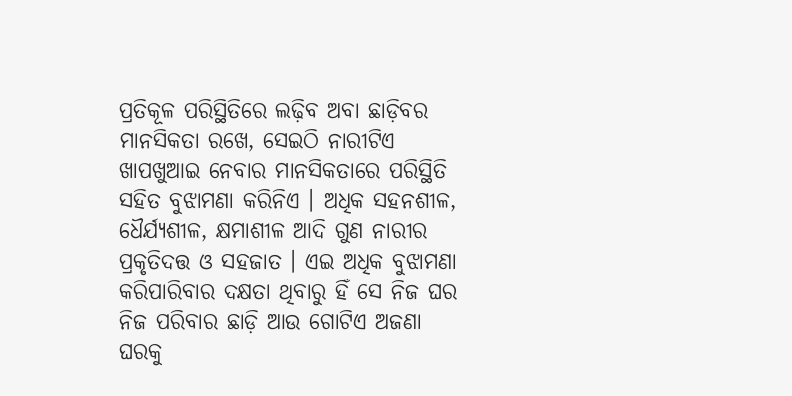ପ୍ରତିକୂଳ ପରିସ୍ଥିତିରେ ଲଢ଼ିବ ଅବା ଛାଡ଼ିବର ମାନସିକତା ରଖେ, ସେଇଠି ନାରୀଟିଏ ଖାପଖୁଆଇ ନେବାର ମାନସିକତାରେ ପରିସ୍ଥିତି ସହିତ ବୁଝାମଣା କରିନିଏ । ଅଧିକ ସହନଶୀଳ, ଧୈର୍ଯ୍ୟଶୀଳ, କ୍ଷମାଶୀଳ ଆଦି ଗୁଣ ନାରୀର ପ୍ରକୃତିଦତ୍ତ ଓ ସହଜାତ । ଏଇ ଅଧିକ ବୁଝାମଣା କରିପାରିବାର ଦକ୍ଷତା ଥିବାରୁ ହିଁ ସେ ନିଜ ଘର ନିଜ ପରିବାର ଛାଡ଼ି ଆଉ ଗୋଟିଏ ଅଜଣା ଘରକୁ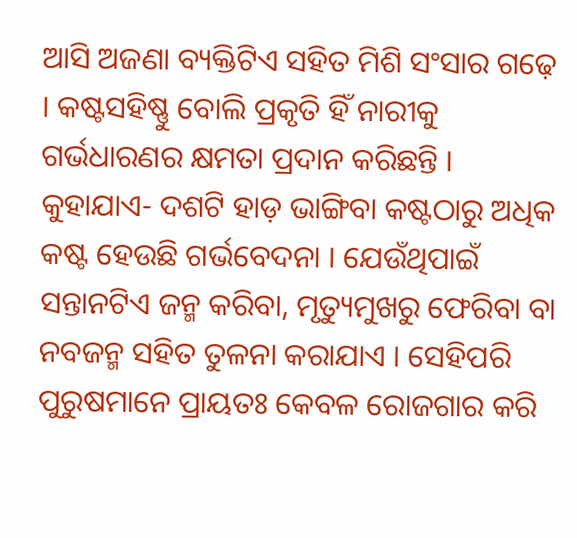ଆସି ଅଜଣା ବ୍ୟକ୍ତିଟିଏ ସହିତ ମିଶି ସଂସାର ଗଢ଼େ । କଷ୍ଟସହିଷ୍ଣୁ ବୋଲି ପ୍ରକୃତି ହିଁ ନାରୀକୁ ଗର୍ଭଧାରଣର କ୍ଷମତା ପ୍ରଦାନ କରିଛନ୍ତି । କୁହାଯାଏ- ଦଶଟି ହାଡ଼ ଭାଙ୍ଗିବା କଷ୍ଟଠାରୁ ଅଧିକ କଷ୍ଟ ହେଉଛି ଗର୍ଭବେଦନା । ଯେଉଁଥିପାଇଁ ସନ୍ତାନଟିଏ ଜନ୍ମ କରିବା, ମୃତ୍ୟୁମୁଖରୁ ଫେରିବା ବା ନବଜନ୍ମ ସହିତ ତୁଳନା କରାଯାଏ । ସେହିପରି ପୁରୁଷମାନେ ପ୍ରାୟତଃ କେବଳ ରୋଜଗାର କରି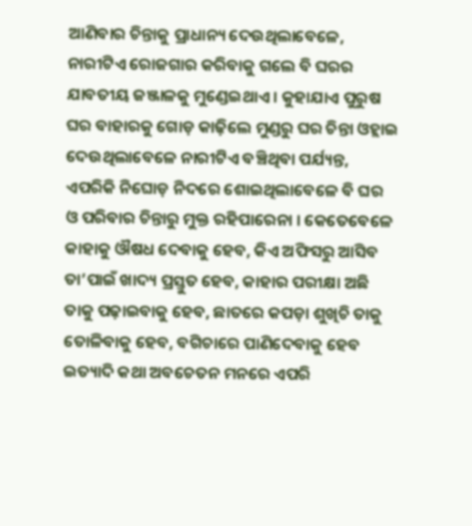ଆଣିବାର ଚିନ୍ତାକୁ ପ୍ରାଧାନ୍ୟ ଦେଉଥିଲାବେଳେ, ନାରୀଟିଏ ରୋଜଗାର କରିବାକୁ ଗଲେ ବି ଘରର ଯାବତୀୟ ଜଞ୍ଜାଳକୁ ମୁଣ୍ଡେଇଥାଏ । କୁହାଯାଏ ପୁରୁଷ ଘର ବାହାରକୁ ଗୋଡ଼ କାଢ଼ିଲେ ମୁଣ୍ଡରୁ ଘର ଚିନ୍ତା ଓହ୍ଲାଇ ଦେଉଥିଲାବେଳେ ନାରୀଟିଏ ବଞ୍ଚିଥିବା ପର୍ଯ୍ୟନ୍ତ, ଏପରିକି ନିଘୋଡ଼ ନିଦରେ ଶୋଇଥିଲାବେଳେ ବି ଘର ଓ ପରିବାର ଚିନ୍ତାରୁ ମୁକ୍ତ ରହିପାରେନା । କେତେବେଳେ କାହାକୁ ଔଷଧ ଦେବାକୁ ହେବ, କିଏ ଅଫିସରୁ ଆସିବ ତା’ପାଇଁ ଖାଦ୍ୟ ପ୍ରସ୍ତୁତ ହେବ, କାହାର ପରୀକ୍ଷା ଅଛି ତାକୁ ପଢ଼ାଇବାକୁ ହେବ, ଛାତରେ କପଡ଼ା ଶୁଖିଚି ତାକୁ ତୋଳିବାକୁ ହେବ, ବଗିଚାରେ ପାଣିଦେବାକୁ ହେବ ଇତ୍ୟାଦି କଥା ଅବଚେତନ ମନରେ ଏପରି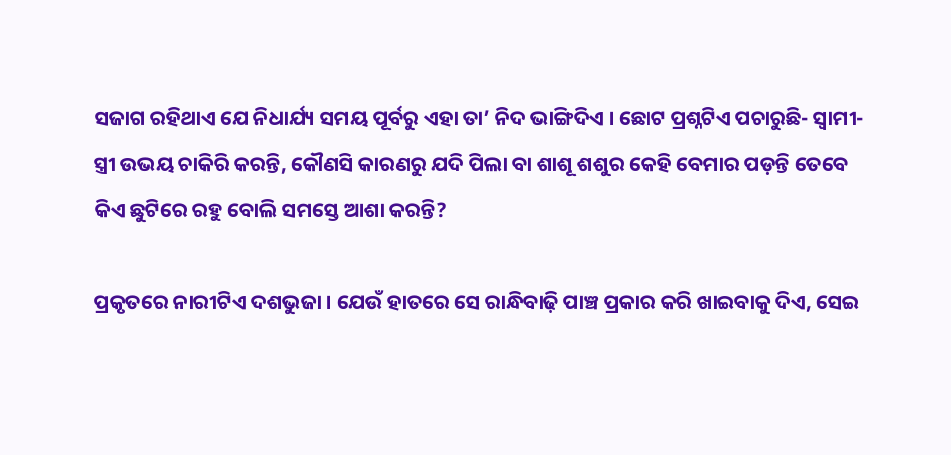ସଜାଗ ରହିଥାଏ ଯେ ନିଧାର୍ଯ୍ୟ ସମୟ ପୂର୍ବରୁ ଏହା ତା’ ନିଦ ଭାଙ୍ଗିଦିଏ । ଛୋଟ ପ୍ରଶ୍ନଟିଏ ପଚାରୁଛି- ସ୍ୱାମୀ-ସ୍ତ୍ରୀ ଉଭୟ ଚାକିରି କରନ୍ତି, କୌଣସି କାରଣରୁ ଯଦି ପିଲା ବା ଶାଶୂ ଶଶୁର କେହି ବେମାର ପଡ଼ନ୍ତି ତେବେ କିଏ ଛୁଟିରେ ରହୁ ବୋଲି ସମସ୍ତେ ଆଶା କରନ୍ତି?

ପ୍ରକୃତରେ ନାରୀଟିଏ ଦଶଭୁଜା । ଯେଉଁ ହାତରେ ସେ ରାନ୍ଧିବାଢ଼ି ପାଞ୍ଚ ପ୍ରକାର କରି ଖାଇବାକୁ ଦିଏ, ସେଇ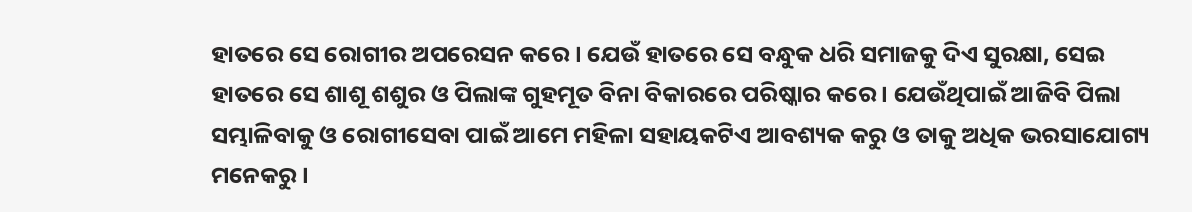ହାତରେ ସେ ରୋଗୀର ଅପରେସନ କରେ । ଯେଉଁ ହାତରେ ସେ ବନ୍ଧୁକ ଧରି ସମାଜକୁ ଦିଏ ସୁରକ୍ଷା, ସେଇ ହାତରେ ସେ ଶାଶୂ ଶଶୁର ଓ ପିଲାଙ୍କ ଗୁହମୂତ ବିନା ବିକାରରେ ପରିଷ୍କାର କରେ । ଯେଉଁଥିପାଇଁ ଆଜିବି ପିଲା ସମ୍ଭାଳିବାକୁ ଓ ରୋଗୀସେବା ପାଇଁ ଆମେ ମହିଳା ସହାୟକଟିଏ ଆବଶ୍ୟକ କରୁ ଓ ତାକୁ ଅଧିକ ଭରସାଯୋଗ୍ୟ ମନେକରୁ ।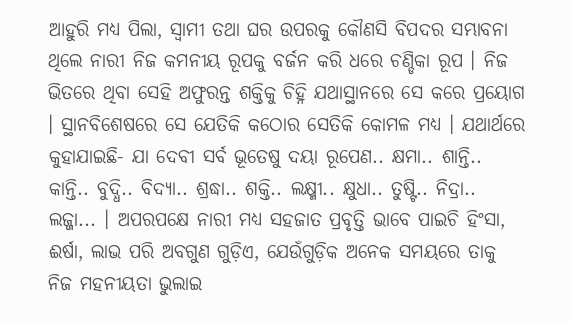ଆହୁରି ମଧ୍ୟ ପିଲା, ସ୍ୱାମୀ ତଥା ଘର ଉପରକୁ କୌଣସି ବିପଦର ସମ୍ଭାବନା ଥିଲେ ନାରୀ ନିଜ କମନୀୟ ରୂପକୁ ବର୍ଜନ କରି ଧରେ ଚଣ୍ଡିକା ରୂପ । ନିଜ ଭିତରେ ଥିବା ସେହି ଅଫୁରନ୍ତ ଶକ୍ତିକୁ ଚିହ୍ନି ଯଥାସ୍ଥାନରେ ସେ କରେ ପ୍ରୟୋଗ । ସ୍ଥାନବିଶେଷରେ ସେ ଯେତିକି କଠୋର ସେତିକି କୋମଳ ମଧ୍ୟ । ଯଥାର୍ଥରେ କୁହାଯାଇଛି- ଯା ଦେବୀ ସର୍ବ ଭୂତେଷୁ ଦୟା ରୂପେଣ.. କ୍ଷମା.. ଶାନ୍ତି.. କାନ୍ତି.. ବୁଦ୍ଧି.. ବିଦ୍ୟା.. ଶ୍ରଦ୍ଧା.. ଶକ୍ତି.. ଲକ୍ଷ୍ମୀ.. କ୍ଷୁଧା.. ତୁଷ୍ଟି.. ନିଦ୍ରା.. ଲଜ୍ଜା... । ଅପରପକ୍ଷେ ନାରୀ ମଧ୍ୟ ସହଜାତ ପ୍ରବୃତ୍ତି ଭାବେ ପାଇଚି ହିଂସା, ଈର୍ଷା, ଲାଭ ପରି ଅବଗୁଣ ଗୁଡ଼ିଏ, ଯେଉଁଗୁଡ଼ିକ ଅନେକ ସମୟରେ ତାକୁ ନିଜ ମହନୀୟତା ଭୁଲାଇ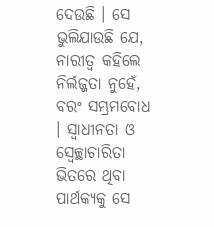ଦେଉଛି । ସେ ଭୁଲିଯାଉଛି ଯେ, ନାରୀତ୍ୱ କହିଲେ ନିର୍ଲଜ୍ଜତା ନୁହେଁ, ବରଂ ସମ୍ଭ୍ରମବୋଧ । ସ୍ୱାଧୀନତା ଓ ସ୍ୱେଚ୍ଛାଚାରିତା ଭିତରେ ଥିବା ପାର୍ଥକ୍ୟକୁ ସେ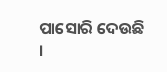ପାସୋରି ଦେଉଛି ।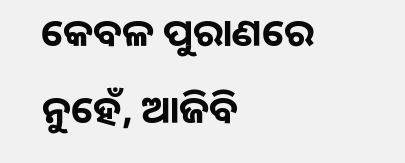କେବଳ ପୁରାଣରେ ନୁହେଁ, ଆଜିବି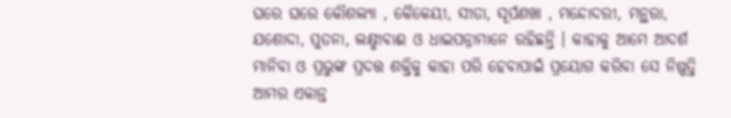ଘରେ ଘରେ କୌଶଲ୍ୟା , କୈକେୟୀ, ସୀତା, ସୂର୍ପଣଖା , ମନ୍ଦୋଦରୀ, ମନ୍ଥରା, ଯଶୋଦା, ପୁତନା, ଲକ୍ଷ୍ମୀବାଈ ଓ ଧାଇପନ୍ନାମାନେ ରହିଛନ୍ତି । କାହାକୁ ଆମେ ଆଦର୍ଶ ମାନିବା ଓ ପ୍ରଭୁଙ୍କ ପ୍ରଦତ୍ତ ଶକ୍ତିକୁ କାହା ପରି ହେବାପାଇଁ ପ୍ରୟୋଗ କରିବା ସେ ନିଷ୍ପତ୍ତି ଆମର ଏକାନ୍ତ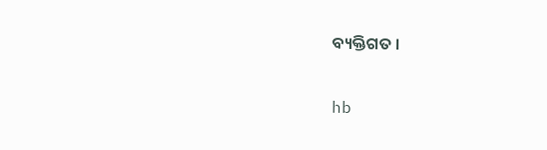ବ୍ୟକ୍ତିଗତ ।

hb